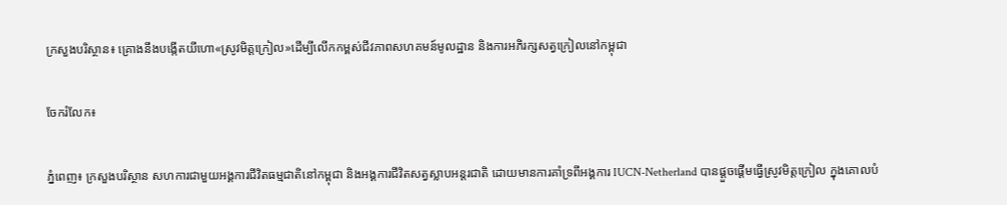ក្រសួងបរិស្ថាន៖ គ្រោងនឹងបង្កើតយីហោ«ស្រូវមិត្តក្រៀល»ដើម្បីលើកកម្ពស់ជីវភាពសហគមន៍មូលដ្ឋាន និងការអភិរក្សសត្វក្រៀលនៅកម្ពុជា

ចែករំលែក៖

ភ្នំពេញ៖ ក្រសួងបរិស្ថាន សហការជាមួយអង្គការជីវិតធម្មជាតិនៅកម្ពុជា និងអង្គការជីវិតសត្វស្លាបអន្តរជាតិ ដោយមានការគាំទ្រពីអង្គការ IUCN-Netherland បានផ្តួចផ្តើមធ្វើស្រូវមិត្តក្រៀល ក្នុងគោលបំ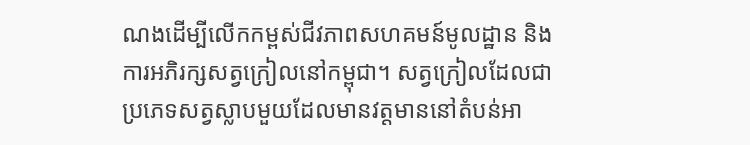ណងដើម្បីលើកកម្ពស់ជីវភាពសហគមន៍មូលដ្ឋាន និងការអភិរក្សសត្វក្រៀលនៅកម្ពុជា។ សត្វក្រៀលដែលជាប្រភេទសត្វស្លាបមួយដែលមានវត្តមាននៅតំបន់អា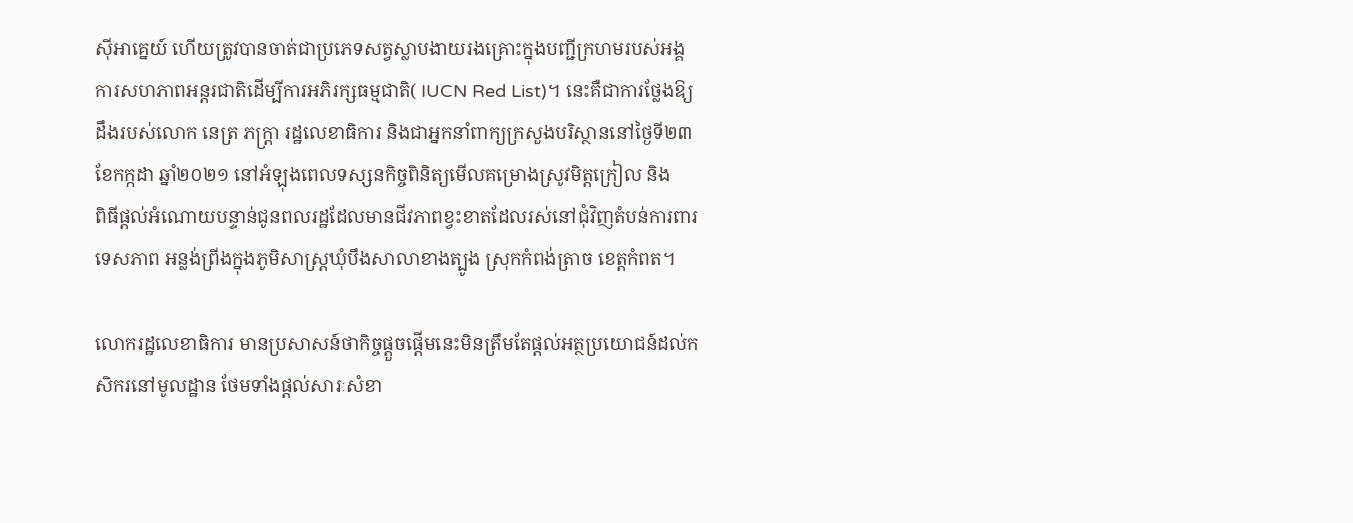ស៊ីអាគ្នេយ៍ ហើយត្រូវបានចាត់ជាប្រភេទសត្វស្លាបងាយរងគ្រោះក្នុងបញ្ជីក្រហមរបស់អង្គការសហភាពអន្តរជាតិដើម្បីការអភិរក្សធម្មជាតិ( IUCN Red List)។ នេះគឺជាការថ្លែងឱ្យដឹងរបស់លោក នេត្រ ភក្ត្រា រដ្ឋលេខាធិការ និងជាអ្នកនាំពាក្យក្រសួងបរិស្ថាននៅថ្ងៃទី២៣ ខែកក្កដា ឆ្នាំ២០២១ នៅអំឡុងពេលទស្សនកិច្ចពិនិត្យមើលគម្រោងស្រូវមិត្តក្រៀល និង
ពិធីផ្តល់អំណោយបន្ទាន់ជូនពលរដ្ឋដែលមានជីវភាពខ្វះខាតដែលរស់នៅជុំវិញតំបន់ការពារទេសភាព អន្លង់ព្រីងក្នុងភូមិសាស្ត្រឃុំបឹងសាលាខាងត្បូង ស្រុកកំពង់ត្រាច ខេត្តកំពត។

លោករដ្ឋលេខាធិការ មានប្រសាសន៍ថាកិច្ចផ្តួចផ្តើមនេះមិនត្រឹមតែផ្តល់អត្ថប្រយោជន៍ដល់កសិករនៅមូលដ្ឋាន ថែមទាំងផ្តល់សារៈសំខា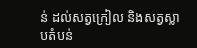ន់ ដល់សត្វក្រៀល និងសត្វស្លាបតំបន់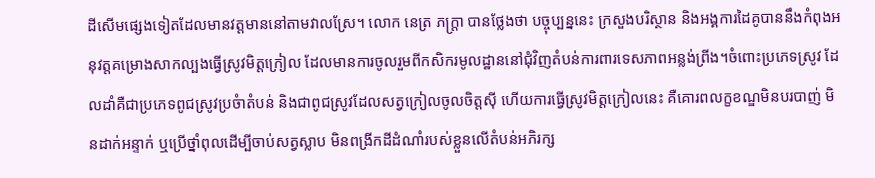ដីសើមផ្សេងទៀតដែលមានវត្តមាននៅតាមវាលស្រែ។ លោក នេត្រ ភក្ត្រា បានថ្លែងថា បច្ចុប្បន្ននេះ ក្រសួងបរិស្ថាន និងអង្គការដៃគូបាននឹងកំពុងអនុវត្តគម្រោងសាកល្បងធ្វើស្រូវមិត្តក្រៀល ដែលមានការចូលរួមពីកសិករមូលដ្ឋាននៅជុំវិញតំបន់ការពារទេសភាពអន្លង់ព្រីង។ចំពោះប្រភេទស្រូវ ដែលដាំគឺជាប្រភេទពូជស្រូវប្រចំាតំបន់ និងជាពូជស្រូវដែលសត្វក្រៀលចូលចិត្តស៊ី ហើយការធ្វើស្រូវមិត្តក្រៀលនេះ គឺគោរពលក្ខខណ្ឌមិនបរបាញ់ មិនដាក់អន្ទាក់ ឬប្រើថ្នាំពុលដើម្បីចាប់សត្វស្លាប មិនពង្រីកដីដំណាំរបស់ខ្លួនលើតំបន់អភិរក្ស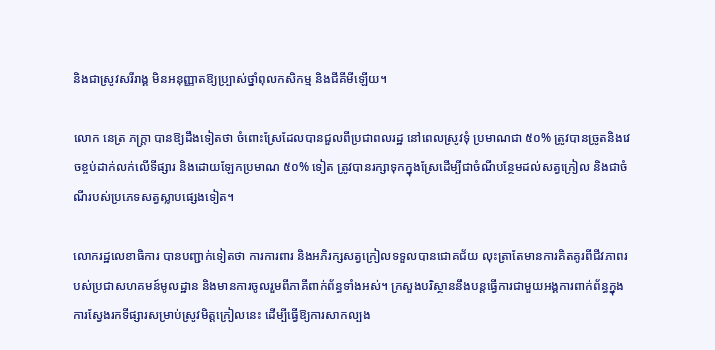និងជាស្រូវសរីរាង្គ មិនអនុញ្ញាតឱ្យប្ប្រាស់ថ្នាំពុលកសិកម្ម និងជីគីមីឡើយ។

លោក នេត្រ ភក្ត្រា បានឱ្យដឹងទៀតថា ចំពោះស្រែដែលបានជួលពីប្រជាពលរដ្ឋ នៅពេលស្រូវទុំ ប្រមាណជា ៥០% ត្រូវបានច្រូតនិងវេចខ្ចប់ដាក់លក់លើទីផ្សារ និងដោយឡែកប្រមាណ ៥០% ទៀត ត្រូវបានរក្សាទុកក្នុងស្រែដើម្បីជាចំណីបន្ថែមដល់សត្វក្រៀល និងជាចំណីរបស់ប្រភេទសត្វស្លាបផ្សេងទៀត។

លោករដ្ឋលេខាធិការ បានបញ្ជាក់ទៀតថា ការការពារ និងអភិរក្សសត្វក្រៀលទទួលបានជោគជ័យ លុះត្រាតែមានការគិតគូរពីជីវភាពរបស់ប្រជាសហគមន៍មូលដ្ឋាន និងមានការចូលរួមពីភាគីពាក់ព័ន្ធទាំងអស់។ ក្រសួងបរិស្ថាននឹងបន្តធ្វើការជាមួយអង្គការពាក់ព័ន្ធក្នុងការស្វែងរកទីផ្សារសម្រាប់ស្រូវមិត្តក្រៀលនេះ ដើម្បីធ្វើឱ្យការសាកល្បង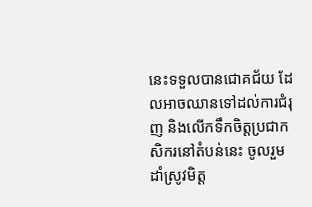នេះទទួលបានជោគជ័យ ដែលអាចឈានទៅដល់ការជំរុញ និងលើកទឹកចិត្តប្រជាកសិករនៅតំបន់នេះ ចូលរួមដាំស្រូវមិត្ត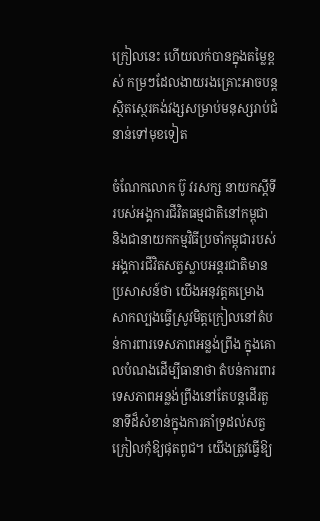ក្រៀលនេះ ហើយលក់បានក្នុងតម្លៃខ្ពស់ កម្រៗដែលងាយរងគ្រោះអាចបន្តស្ថិតស្ថេរគង់វង្សសម្រាប់មនុស្សរាប់ជំនាន់ទៅមុខទៀត

ចំណែកលោក ប៊ូ វរសក្ស នាយកស្តីទីរបស់អង្គការជីវិតធម្មជាតិនៅកម្ពុជា និងជានាយកកម្មវិធីប្រចាំកម្ពុជារបស់អង្គការជីវិតសត្វស្លាបអន្តរជាតិមានប្រសាសន៍ថា យើងអនុវត្តគម្រោងសាកល្បងធ្វើស្រូវមិត្តក្រៀលនៅតំបន់ការពារទេសភាពអន្លង់ព្រីង ក្នុងគោលបំណងដើម្បីធានាថា តំបន់ការពារទេសភាពអន្លង់ព្រីងនៅតែបន្តដើរតួនាទីដ៏សំខាន់ក្នុងការគាំទ្រដល់សត្វក្រៀលកុំឱ្យផុតពូជ។ យើងត្រូវធ្វើឱ្យ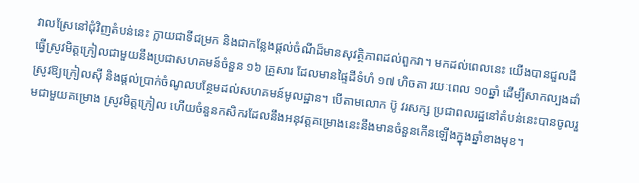វាលស្រែនៅជុំវិញតំបន់នេះ ក្លាយជាទីជម្រក និងជាកន្លែងផ្តល់ចំណីដ៏មានសុវត្ថិភាពដល់ពួកវា។ មកដល់ពេលនេះ យើងបានជួលដីធ្វើស្រូវមិត្តក្រៀលជាមួយនឹងប្រជាសហគមន៍ចំនួន ១៦ គ្រួសារ ដែលមានផ្ទៃដីទំហំ ១៧ ហិចតា រយៈពេល ១០ឆ្នាំ ដើម្បីសាកល្បងដាំស្រូវឱ្យក្រៀលស៊ី និងផ្តល់ប្រាក់ចំណូលបន្ថែមដល់សហគមន៍មូលដ្ឋាន។ បើតាមលោក ប៊ូ វរសក្ស ប្រជាពលរដ្ឋនៅតំបន់នេះបានចូលរួមជាមួយគម្រោង ស្រូវមិត្តក្រៀល ហើយចំនួនកសិករដែលនឹងអនុវត្តគម្រោងនេះនឹងមានចំនួនកើនឡើងក្នុងឆ្នាំខាងមុខ។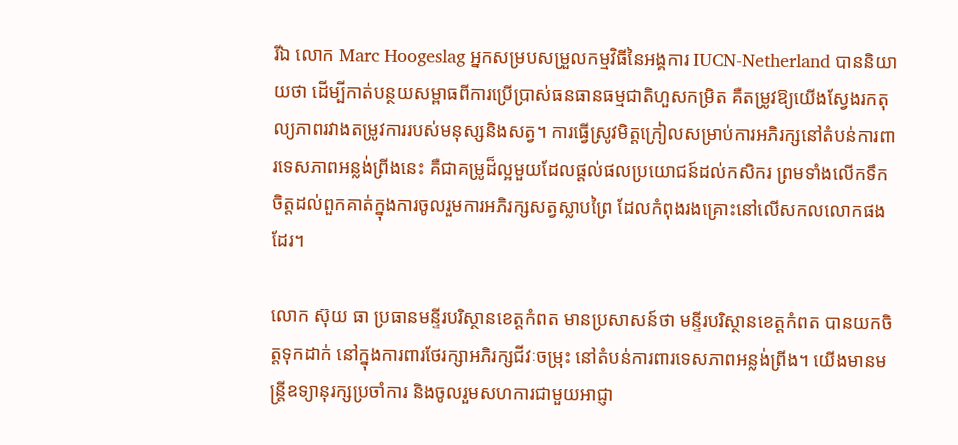រីឯ លោក Marc Hoogeslag អ្នកសម្របសម្រួលកម្មវិធីនៃអង្គការ IUCN-Netherland បាននិយាយថា ដើម្បីកាត់បន្ថយសម្ពាធពីការប្រើប្រាស់ធនធានធម្មជាតិហួសកម្រិត គឺតម្រូវឱ្យយើងស្វែងរកតុល្យភាពរវាងតម្រូវការរបស់មនុស្សនិងសត្វ។ ការធ្វើស្រូវមិត្តក្រៀលសម្រាប់ការអភិរក្សនៅតំបន់ការពារទេសភាពអន្លង់ព្រីងនេះ គឺជាគម្រូដ៏ល្អមួយដែលផ្តល់ផលប្រយោជន៍ដល់កសិករ ព្រមទាំងលើកទឹកចិត្តដល់ពួកគាត់ក្នុងការចូលរួមការអភិរក្សសត្វស្លាបព្រៃ ដែលកំពុងរងគ្រោះនៅលើសកលលោកផងដែរ។

លោក ស៊ុយ ធា ប្រធានមន្ទីរបរិស្ថានខេត្តកំពត មានប្រសាសន៍ថា មន្ទីរបរិស្ថានខេត្តកំពត បានយកចិត្តទុកដាក់ នៅក្នុងការពារថែរក្សាអភិរក្សជីវៈចម្រុះ នៅតំបន់ការពារទេសភាពអន្លង់ព្រីង។ យើងមានមន្ត្រីឧទ្យានុរក្សប្រចាំការ និងចូលរួមសហការជាមួយអាជ្ញា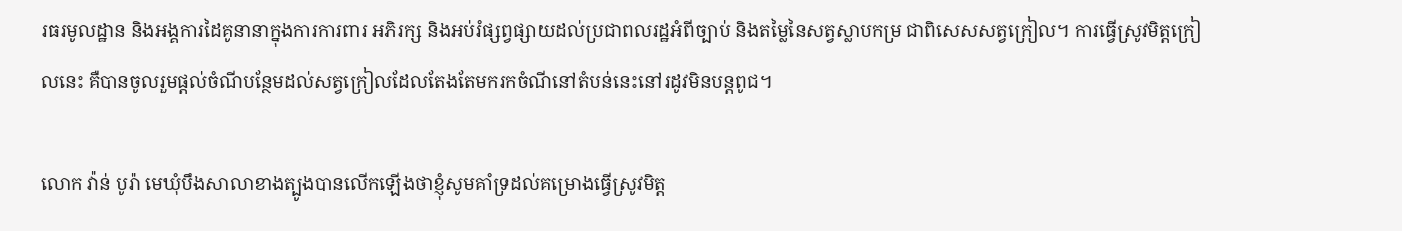រធរមូលដ្ឋាន និងអង្គការដៃគូនានាក្នុងការការពារ អភិរក្ស និងអប់រំផ្សព្វផ្សាយដល់ប្រជាពលរដ្ឋអំពីច្បាប់ និងតម្លៃនៃសត្វស្លាបកម្រ ជាពិសេសសត្វក្រៀល។ ការធ្វើស្រូវមិត្តក្រៀលនេះ គឺបានចូលរួមផ្តល់ចំណីបន្ថែមដល់សត្វក្រៀលដែលតែងតែមករកចំណីនៅតំបន់នេះនៅរដូវមិនបន្តពូជ។

លោក វ៉ាន់ បូរ៉ា មេឃុំបឹងសាលាខាងត្បូងបានលើកឡើងថាខ្ញុំសូមគាំទ្រដល់គម្រោងធ្វើស្រូវមិត្ត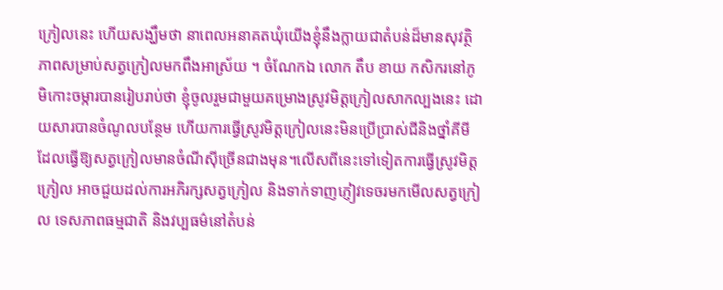ក្រៀលនេះ ហើយសង្ឃឹមថា នាពេលអនាគតឃុំយើងខ្ញុំនឹងក្លាយជាតំបន់ដ៏មានសុវត្ថិភាពសម្រាប់សត្វក្រៀលមកពឹងអាស្រ័យ ។ ចំណែកឯ លោក តឹប ខាយ កសិករនៅភូមិកោះចម្ការបានរៀបរាប់ថា ខ្ញុំចូលរួមជាមួយគម្រោងស្រូវមិត្តក្រៀលសាកល្បងនេះ ដោយសារបានចំណូលបន្ថែម ហើយការធ្វើស្រូវមិត្តក្រៀលនេះមិនប្រើប្រាស់ជីនិងថ្នាំគីមី ដែលធ្វើឱ្យសត្វក្រៀលមានចំណីស៊ីច្រើនជាងមុន។លើសពីនេះទៅទៀតការធ្វើស្រូវមិត្តក្រៀល អាចជួយដល់ការអភិរក្សសត្វក្រៀល និងទាក់ទាញភ្ញៀវទេចរមកមើលសត្វក្រៀល ទេសភាពធម្មជាតិ និងវប្បធម៌នៅតំបន់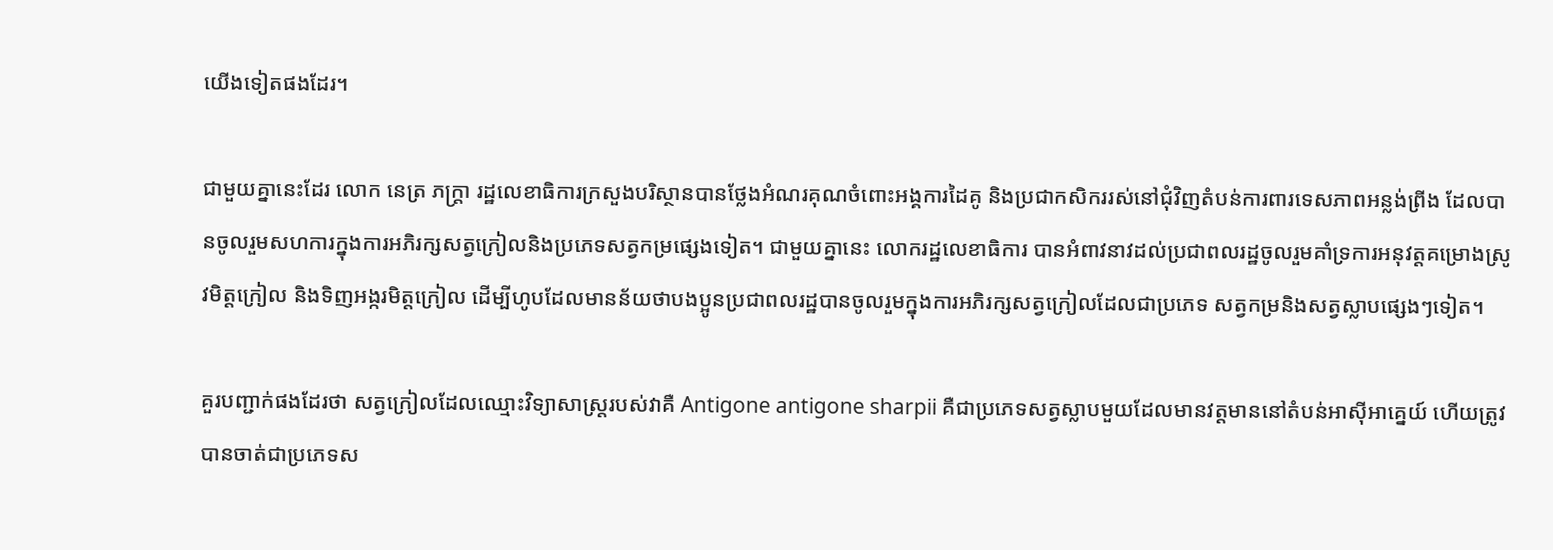យើងទៀតផងដែរ។

ជាមួយគ្នានេះដែរ លោក នេត្រ ភក្ត្រា រដ្ឋលេខាធិការក្រសួងបរិស្ថានបានថ្លែងអំណរគុណចំពោះអង្គការដៃគូ និងប្រជាកសិកររស់នៅជុំវិញតំបន់ការពារទេសភាពអន្លង់ព្រីង ដែលបានចូលរួមសហការក្នុងការអភិរក្សសត្វក្រៀលនិងប្រភេទសត្វកម្រផ្សេងទៀត។ ជាមួយគ្នានេះ លោករដ្ឋលេខាធិការ បានអំពាវនាវដល់ប្រជាពលរដ្ឋចូលរួមគាំទ្រការអនុវត្តគម្រោងស្រូវមិត្តក្រៀល និងទិញអង្ករមិត្តក្រៀល ដើម្បីហូបដែលមានន័យថាបងប្អូនប្រជាពលរដ្ឋបានចូលរួមក្នុងការអភិរក្សសត្វក្រៀលដែលជាប្រភេទ សត្វកម្រនិងសត្វស្លាបផ្សេងៗទៀត។

គួរបញ្ជាក់ផងដែរថា សត្វក្រៀលដែលឈ្មោះវិទ្យាសាស្ត្ររបស់វាគឺ Antigone antigone sharpii គឺជាប្រភេទសត្វស្លាបមួយដែលមានវត្តមាននៅតំបន់អាស៊ីអាគ្នេយ៍ ហើយត្រូវបានចាត់ជាប្រភេទស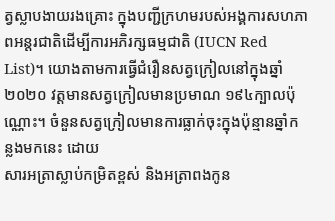ត្វស្លាបងាយរងគ្រោះ ក្នុងបញ្ជីក្រហមរបស់អង្គការសហភាពអន្តរជាតិដើម្បីការអភិរក្សធម្មជាតិ (IUCN Red List)។ យោងតាមការធ្វើជំរឿនសត្វក្រៀលនៅក្នុងឆ្នាំ២០២០ វត្តមានសត្វក្រៀលមានប្រមាណ ១៩៤ក្បាលប៉ុណ្ណោះ។ ចំនួនសត្វក្រៀលមានការធ្លាក់ចុះក្នុងប៉ុន្មានឆ្នាំកន្លងមកនេះ ដោយ
សារអត្រាស្លាប់កម្រិតខ្ពស់ និងអត្រាពងកូន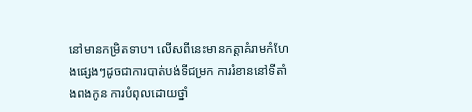នៅមានកម្រិតទាប។ លើសពីនេះមានកត្តាគំរាមកំហែងផ្សេងៗដូចជាការបាត់បង់ទីជម្រក ការរំខាននៅទីតាំងពងកូន ការបំពុលដោយថ្នាំ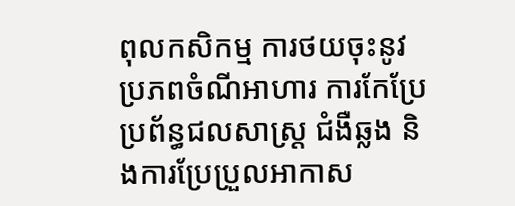ពុលកសិកម្ម ការថយចុះនូវប្រភពចំណីអាហារ ការកែប្រែប្រព័ន្ធជលសាស្ត្រ ជំងឺឆ្លង និងការប្រែប្រួលអាកាស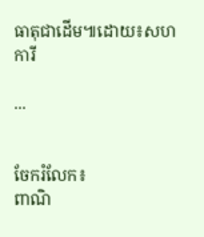ធាតុជាដើម៕ដោយ៖សហការី

...


ចែករំលែក៖
ពាណិ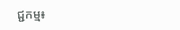ជ្ជកម្ម៖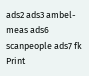ads2 ads3 ambel-meas ads6 scanpeople ads7 fk Print